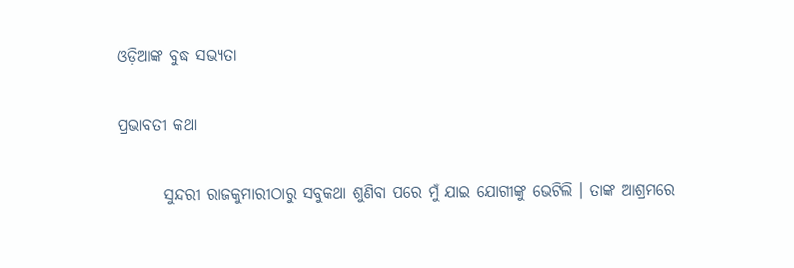ଓଡ଼ିଆଙ୍କ ବୁଦ୍ଧ ସଭ୍ୟତା

ପ୍ରଭାବତୀ କଥା

       ସୁନ୍ଦରୀ ରାଜକୁମାରୀଠାରୁ ସବୁକଥା ଶୁଣିବା ପରେ ମୁଁ ଯାଇ ଯୋଗୀଙ୍କୁ ଭେଟିଲି । ତାଙ୍କ ଆଶ୍ରମରେ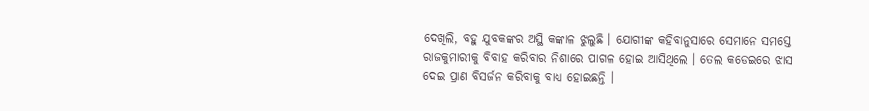ଦେଖିଲି, ବହୁ ଯୁବକଙ୍କର ଅସ୍ଥି କଙ୍କାଳ ଝୁଲୁଛି । ଯୋଗୀଙ୍କ କହିବାନୁସାରେ ସେମାନେ ସମସ୍ତେ ରାଜକୁମାରୀକୁ ବିବାହ କରିବାର ନିଶାରେ ପାଗଳ ହୋଇ ଆସିଥିଲେ । ତେଲ କଡେଇରେ ଝାସ ଦେଇ ପ୍ରାଣ ବିସର୍ଜନ କରିବାକୁ ବାଧ୍ୟ ହୋଇଛନ୍ତି ।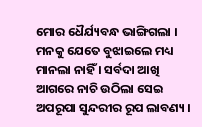ମୋର ଧୈର୍ଯ୍ୟବନ୍ଧ ଭାଙ୍ଗିଗଲା । ମନକୁ ଯେତେ ବୁଝାଇଲେ ମଧ୍ୟ ମାନଲା ନାହିଁ । ସର୍ବଦା ଆଖି ଆଗରେ ନାଚି ଉଠିଲା ସେଇ ଅପରୂପା ସୁନ୍ଦରୀର ରୂପ ଲାବଣ୍ୟ ।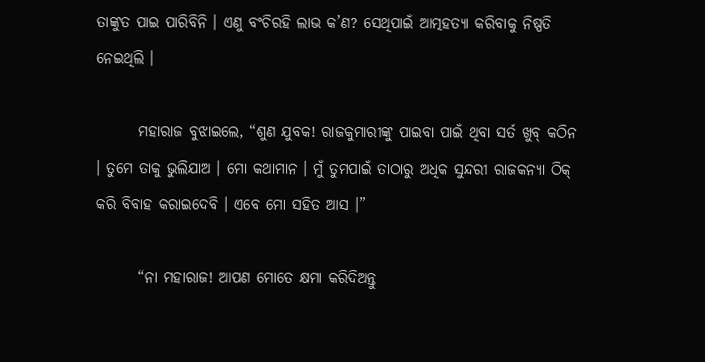ତାଙ୍କୁତ ପାଇ ପାରିବିନି । ଏଣୁ ବଂଚିରହି ଲାଭ କ’ଣ? ସେଥିପାଇଁ ଆତ୍ମହତ୍ୟା କରିବାକୁ ନିଷ୍ପତି ନେଇଥିଲି ।

       ମହାରାଜ ବୁଝାଇଲେ, “ଶୁଣ ଯୁବକ! ରାଜକୁମାରୀଙ୍କୁ ପାଇବା ପାଇଁ ଥିବା ସର୍ତ ଖୁବ୍ କଠିନ । ତୁମେ ତାକୁ ଭୁଲିଯାଅ । ମୋ କଥାମାନ । ମୁଁ ତୁମପାଇଁ ତାଠାରୁ ଅଧିକ ସୁନ୍ଦରୀ ରାଜକନ୍ୟା ଠିକ୍ କରି ବିବାହ କରାଇଦେବି । ଏବେ ମୋ ସହିତ ଆସ ।”

       “ନା ମହାରାଜ! ଆପଣ ମୋତେ କ୍ଷମା କରିଦିଅନ୍ତୁ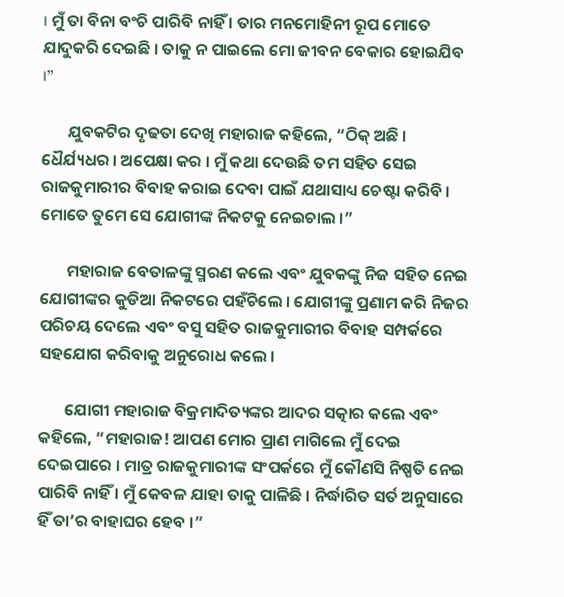। ମୁଁ ତା ବିନା ବଂଚି ପାରିବି ନାହିଁ । ତାର ମନମୋହିନୀ ରୂପ ମୋତେ ଯାଦୁକରି ଦେଇଛି । ତାକୁ ନ ପାଇଲେ ମୋ ଜୀବନ ବେକାର ହୋଇଯିବ ।”

       ଯୁବକଟିର ଦୃଢତା ଦେଖି ମହାରାଜ କହିଲେ, “ଠିକ୍ ଅଛି । ଧୈର୍ଯ୍ୟଧର । ଅପେକ୍ଷା କର । ମୁଁ କଥା ଦେଉଛି ତମ ସହିତ ସେଇ ରାଜକୁମାରୀର ବିବାହ କରାଇ ଦେବା ପାଇଁ ଯଥାସାଧ୍ୟ ଚେଷ୍ଟା କରିବି । ମୋତେ ତୁମେ ସେ ଯୋଗୀଙ୍କ ନିକଟକୁ ନେଇଚାଲ ।”

       ମହାରାଜ ବେତାଳଙ୍କୁ ସ୍ମରଣ କଲେ ଏବଂ ଯୁବକଙ୍କୁ ନିଜ ସହିତ ନେଇ ଯୋଗୀଙ୍କର କୁଡିଆ ନିକଟରେ ପହଁଚିଲେ । ଯୋଗୀଙ୍କୁ ପ୍ରଣାମ କରି ନିଜର ପରିଚୟ ଦେଲେ ଏବଂ ବସୁ ସହିତ ରାଜକୁମାରୀର ବିବାହ ସମ୍ପର୍କରେ ସହଯୋଗ କରିବାକୁ ଅନୁରୋଧ କଲେ ।

       ଯୋଗୀ ମହାରାଜ ବିକ୍ରମାଦିତ୍ୟଙ୍କର ଆଦର ସତ୍କାର କଲେ ଏବଂ କହିଲେ, “ମହାରାଜ! ଆପଣ ମୋର ପ୍ରାଣ ମାଗିଲେ ମୁଁ ଦେଇ ଦେଇପାରେ । ମାତ୍ର ରାଜକୁମାରୀଙ୍କ ସଂପର୍କରେ ମୁଁ କୌଣସି ନିଷ୍ପତି ନେଇ ପାରିବି ନାହିଁ । ମୁଁ କେବଳ ଯାହା ତାକୁ ପାଳିଛି । ନିର୍ଦ୍ଧାରିତ ସର୍ତ ଅନୁସାରେ ହିଁ ତା’ର ବାହାଘର ହେବ ।”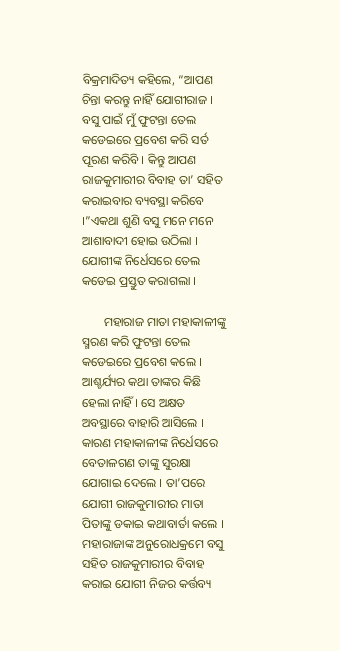ବିକ୍ରମାଦିତ୍ୟ କହିଲେ, “ଆପଣ ଚିନ୍ତା କରନ୍ତୁ ନାହିଁ ଯୋଗୀରାଜ । ବସୁ ପାଇଁ ମୁଁ ଫୁଟନ୍ତା ତେଲ କଡେଇରେ ପ୍ରବେଶ କରି ସର୍ତ ପୂରଣ କରିବି । କିନ୍ତୁ ଆପଣ ରାଜକୁମାରୀର ବିବାହ ତା’ ସହିତ କରାଇବାର ବ୍ୟବସ୍ଥା କରିବେ ।”ଏକଥା ଶୁଣି ବସୁ ମନେ ମନେ ଆଶାବାଦୀ ହୋଇ ଉଠିଲା । ଯୋଗୀଙ୍କ ନିର୍ଧେସରେ ତେଲ କଡେଇ ପ୍ରସ୍ତୁତ କରାଗଲା ।

       ମହାରାଜ ମାତା ମହାକାଳୀଙ୍କୁ ସ୍ମରଣ କରି ଫୁଟନ୍ତା ତେଲ କଡେଇରେ ପ୍ରବେଶ କଲେ । ଆଶ୍ଚର୍ଯ୍ୟର କଥା ତାଙ୍କର କିଛି ହେଲା ନାହିଁ । ସେ ଅକ୍ଷତ ଅବସ୍ଥାରେ ବାହାରି ଆସିଲେ । କାରଣ ମହାକାଳୀଙ୍କ ନିର୍ଧେସରେ ବେତାଳଗଣ ତାଙ୍କୁ ସୁରକ୍ଷା ଯୋଗାଇ ଦେଲେ । ତା’ପରେ ଯୋଗୀ ରାଜକୁମାରୀର ମାତା ପିତାଙ୍କୁ ଡକାଇ କଥାବାର୍ତା କଲେ । ମହାରାଜାଙ୍କ ଅନୁରୋଧକ୍ରମେ ବସୁ ସହିତ ରାଜକୁମାରୀର ବିବାହ କରାଇ ଯୋଗୀ ନିଜର କର୍ତ୍ତବ୍ୟ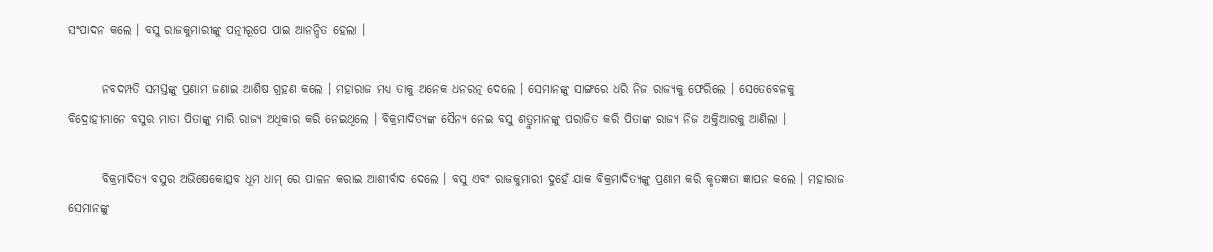ସଂପାଦନ କଲେ । ବସୁ ରାଜକୁମାରୀଙ୍କୁ ପତ୍ନୀରୂପେ ପାଇ ଆନନ୍ଦିତ ହେଲା ।

       ନବଦମ୍ପତି ସମସ୍ତଙ୍କୁ ପ୍ରଣାମ ଜଣାଇ ଆଶିଷ ଗ୍ରହଣ କଲେ । ମହାରାଜ ମଧ୍ୟ ତାକୁ ଅନେକ ଧନରତ୍ନ ଦେଲେ । ସେମାନଙ୍କୁ ସାଙ୍ଗରେ ଧରି ନିଜ ରାଜ୍ୟକୁ ଫେରିଲେ । ସେତେବେଳକୁ ବିଦ୍ରୋହୀମାନେ ବସୁର ମାତା ପିତାଙ୍କୁ ମାରି ରାଜ୍ୟ ଅଧିକାର କରି ନେଇଥିଲେ । ବିକ୍ରମାଦିତ୍ୟଙ୍କ ସୈନ୍ୟ ନେଇ ବସୁ ଶତ୍ରୁମାନଙ୍କୁ ପରାଜିତ କରି ପିତାଙ୍କ ରାଜ୍ୟ ନିଜ ଅକ୍ତିଆରକୁ ଆଣିଲା ।

       ବିକ୍ରମାଦିତ୍ୟ ବସୁର ଅଭିଷେକୋତ୍ସବ ଧୂମ ଧାମ୍ ରେ ପାଳନ କରାଇ ଆଶୀର୍ବାଦ ଦେଲେ । ବସୁ ଏବଂ ରାଜକୁମାରୀ ଦୁହେଁ ଯାକ ବିକ୍ରମାଦିତ୍ୟଙ୍କୁ ପ୍ରଣାମ କରି କୃତଜ୍ଞତା ଜ୍ଞାପନ କଲେ । ମହାରାଜ ସେମାନଙ୍କୁ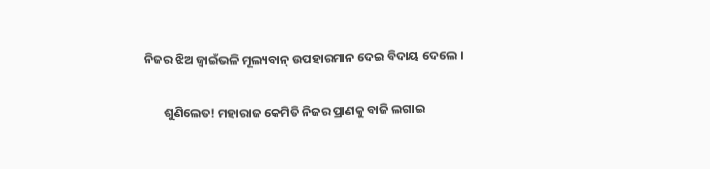ନିଜର ଝିଅ ଜ୍ୱାଇଁଭଳି ମୂଲ୍ୟବାନ୍ ଉପହାରମାନ ଦେଇ ବିଦାୟ ଦେଲେ ।

       ଶୁଣିଲେତ! ମହାରାଜ କେମିତି ନିଜର ପ୍ରାଣକୁ ବାଜି ଲଗାଇ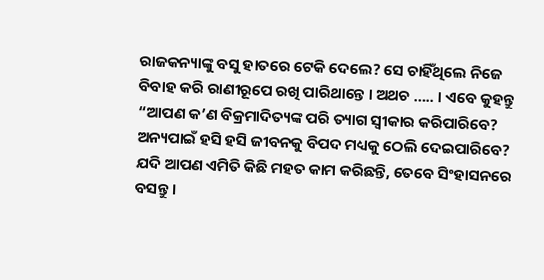ରାଜକନ୍ୟାଙ୍କୁ ବସୁ ହାତରେ ଟେକି ଦେଲେ? ସେ ଚାହିଁଥିଲେ ନିଜେ ବିବାହ କରି ରାଣୀରୂପେ ରଖି ପାରିଥାନ୍ତେ । ଅଥଚ ….. । ଏବେ କୁହନ୍ତୁ “ଆପଣ କ’ଣ ବିକ୍ରମାଦିତ୍ୟଙ୍କ ପରି ତ୍ୟାଗ ସ୍ୱୀକାର କରିପାରିବେ? ଅନ୍ୟପାଇଁ ହସି ହସି ଜୀବନକୁ ବିପଦ ମଧ୍ୟକୁ ଠେଲି ଦେଇପାରିବେ? ଯଦି ଆପଣ ଏମିତି କିଛି ମହତ କାମ କରିଛନ୍ତି, ତେବେ ସିଂହାସନରେ ବସନ୍ତୁ ।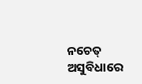ନଚେତ୍ ଅସୁବିଧାରେ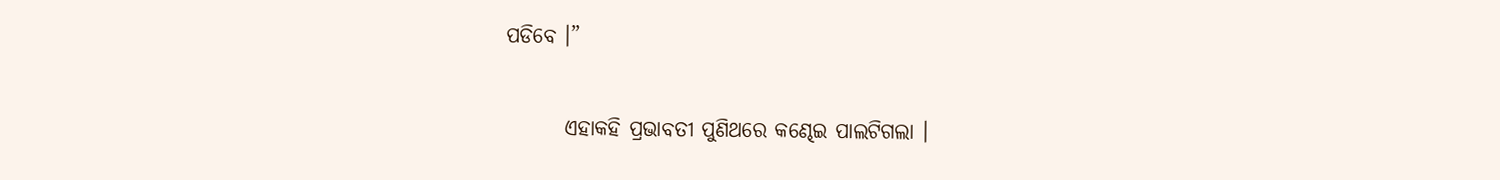ପଡିବେ ।”

       ଏହାକହି ପ୍ରଭାବତୀ ପୁଣିଥରେ କଣ୍ଢେଇ ପାଲଟିଗଲା ।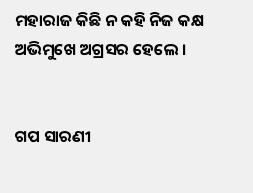ମହାରାଜ କିଛି ନ କହି ନିଜ କକ୍ଷ ଅଭିମୁଖେ ଅଗ୍ରସର ହେଲେ ।


ଗପ ସାରଣୀ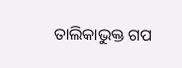ତାଲିକାଭୁକ୍ତ ଗପ